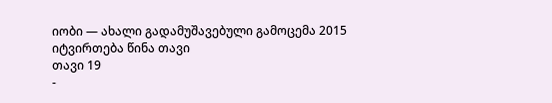იობი — ახალი გადამუშავებული გამოცემა 2015
იტვირთება წინა თავი
თავი 19
-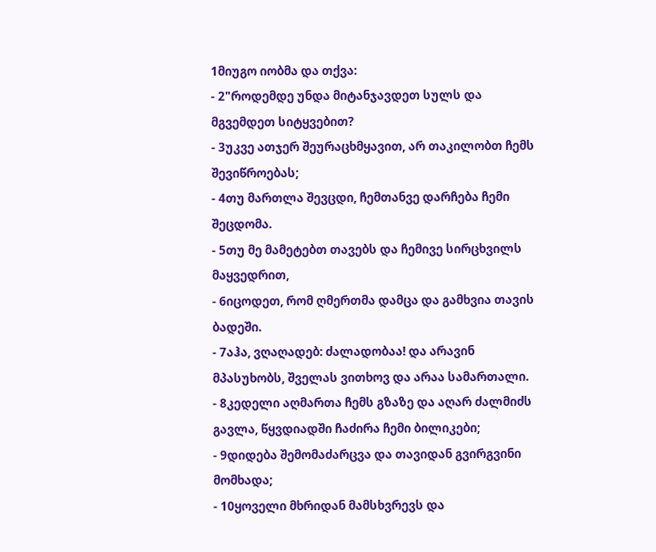1მიუგო იობმა და თქვა:
- 2"როდემდე უნდა მიტანჯავდეთ სულს და მგვემდეთ სიტყვებით?
- 3უკვე ათჯერ შეურაცხმყავით, არ თაკილობთ ჩემს შევიწროებას;
- 4თუ მართლა შევცდი, ჩემთანვე დარჩება ჩემი შეცდომა.
- 5თუ მე მამეტებთ თავებს და ჩემივე სირცხვილს მაყვედრით,
- 6იცოდეთ, რომ ღმერთმა დამცა და გამხვია თავის ბადეში.
- 7აჰა, ვღაღადებ: ძალადობაა! და არავინ მპასუხობს, შველას ვითხოვ და არაა სამართალი.
- 8კედელი აღმართა ჩემს გზაზე და აღარ ძალმიძს გავლა, წყვდიადში ჩაძირა ჩემი ბილიკები;
- 9დიდება შემომაძარცვა და თავიდან გვირგვინი მომხადა;
- 10ყოველი მხრიდან მამსხვრევს და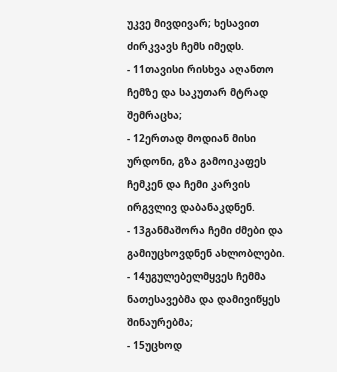უკვე მივდივარ; ხესავით ძირკვავს ჩემს იმედს.
- 11თავისი რისხვა აღანთო ჩემზე და საკუთარ მტრად შემრაცხა;
- 12ერთად მოდიან მისი ურდონი, გზა გამოიკაფეს ჩემკენ და ჩემი კარვის ირგვლივ დაბანაკდნენ.
- 13განმაშორა ჩემი ძმები და გამიუცხოვდნენ ახლობლები.
- 14უგულებელმყვეს ჩემმა ნათესავებმა და დამივიწყეს შინაურებმა;
- 15უცხოდ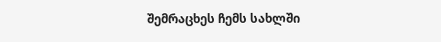შემრაცხეს ჩემს სახლში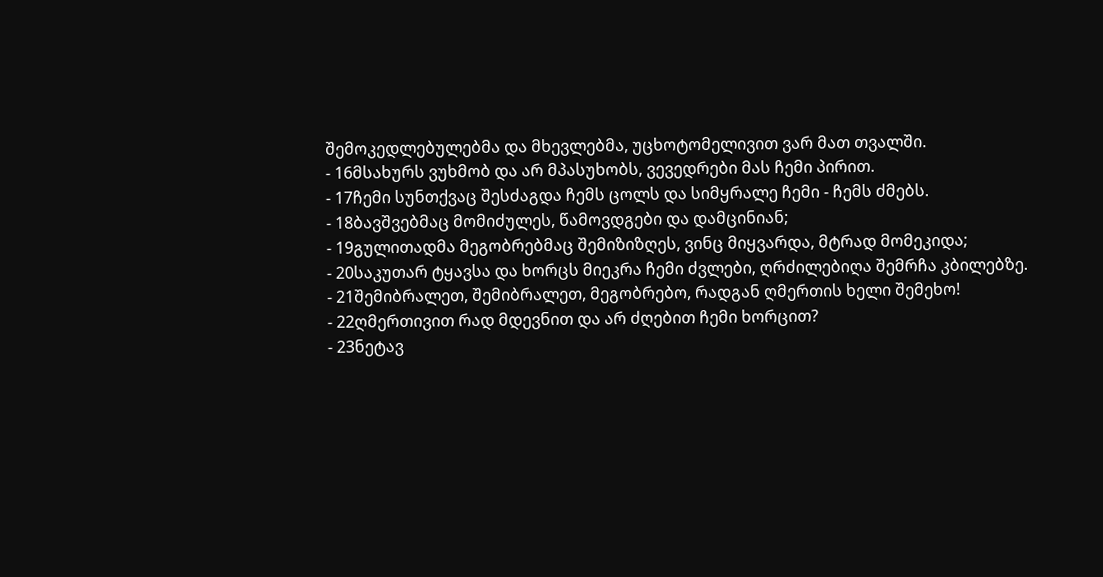შემოკედლებულებმა და მხევლებმა, უცხოტომელივით ვარ მათ თვალში.
- 16მსახურს ვუხმობ და არ მპასუხობს, ვევედრები მას ჩემი პირით.
- 17ჩემი სუნთქვაც შესძაგდა ჩემს ცოლს და სიმყრალე ჩემი - ჩემს ძმებს.
- 18ბავშვებმაც მომიძულეს, წამოვდგები და დამცინიან;
- 19გულითადმა მეგობრებმაც შემიზიზღეს, ვინც მიყვარდა, მტრად მომეკიდა;
- 20საკუთარ ტყავსა და ხორცს მიეკრა ჩემი ძვლები, ღრძილებიღა შემრჩა კბილებზე.
- 21შემიბრალეთ, შემიბრალეთ, მეგობრებო, რადგან ღმერთის ხელი შემეხო!
- 22ღმერთივით რად მდევნით და არ ძღებით ჩემი ხორცით?
- 23ნეტავ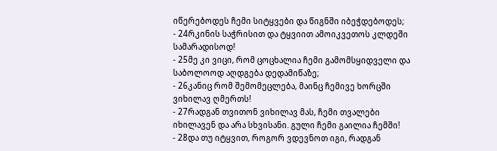იწერებოდეს ჩემი სიტყვები და წიგნში იბეჭდებოდეს;
- 24რკინის საჭრისით და ტყვიით ამოიკვეთოს კლდეში სამარადისოდ!
- 25მე კი ვიცი, რომ ცოცხალია ჩემი გამომსყიდველი და საბოლოოდ აღდგება დედამიწაზე;
- 26კანიც რომ შემომეცლება, მაინც ჩემივე ხორცში ვიხილავ ღმერთს!
- 27რადგან თვითონ ვიხილავ მას, ჩემი თვალები იხილავენ და არა სხვისანი. გული ჩემი გაილია ჩემში!
- 28და თუ იტყვით, როგორ ვდევნოთ იგი, რადგან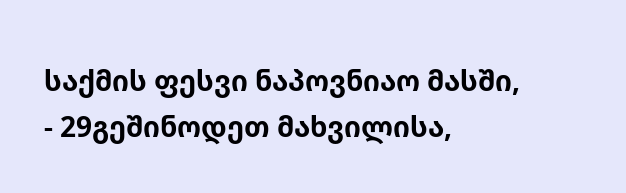საქმის ფესვი ნაპოვნიაო მასში,
- 29გეშინოდეთ მახვილისა,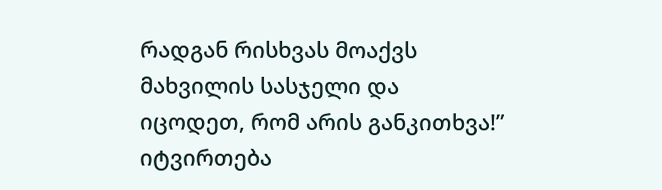რადგან რისხვას მოაქვს მახვილის სასჯელი და იცოდეთ, რომ არის განკითხვა!”
იტვირთება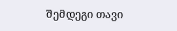შემდეგი თავი